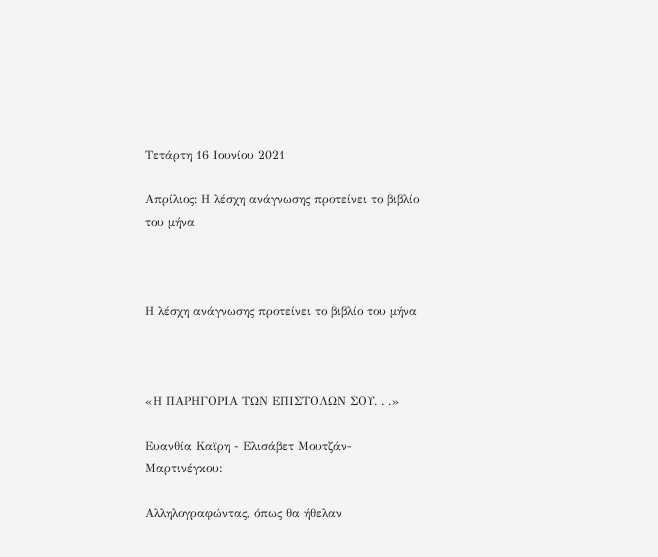Τετάρτη 16 Ιουνίου 2021

Απρίλιος: Η λέσχη ανάγνωσης προτείνει το βιβλίο του μήνα



Η λέσχη ανάγνωσης προτείνει το βιβλίο του μήνα



«Η ΠΑΡΗΓΟΡΙΑ ΤΩΝ ΕΠΙΣΤΟΛΩΝ ΣΟΥ. . .»

Ευανθία Καϊρη - Ελισάβετ Μουτζάν-Μαρτινέγκου:

Αλληλογραφώντας, όπως θα ήθελαν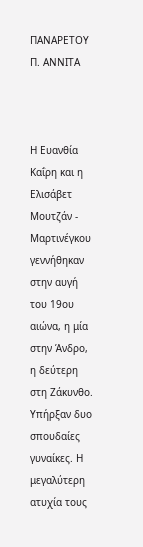ΠΑΝΑΡΕΤΟΥ Π. ΑΝΝΙΤΑ



Η Ευανθία Καΐρη και η Ελισάβετ Μουτζάν - Μαρτινέγκου γεννήθηκαν στην αυγή του 19ου αιώνα, η μία στην Άνδρο, η δεύτερη στη Ζάκυνθο. Υπήρξαν δυο σπουδαίες γυναίκες. Η μεγαλύτερη ατυχία τους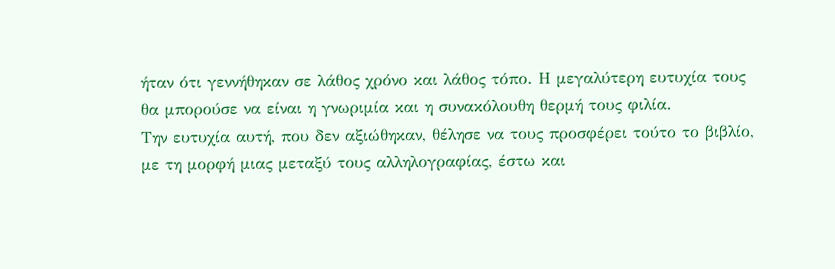ήταν ότι γεννήθηκαν σε λάθος χρόνο και λάθος τόπο. Η μεγαλύτερη ευτυχία τους θα μπορούσε να είναι η γνωριμία και η συνακόλουθη θερμή τους φιλία.
Την ευτυχία αυτή, που δεν αξιώθηκαν, θέλησε να τους προσφέρει τούτο το βιβλίο, με τη μορφή μιας μεταξύ τους αλληλογραφίας, έστω και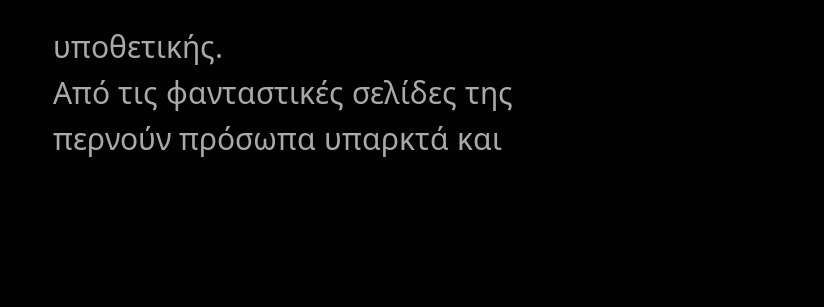υποθετικής.
Από τις φανταστικές σελίδες της περνούν πρόσωπα υπαρκτά και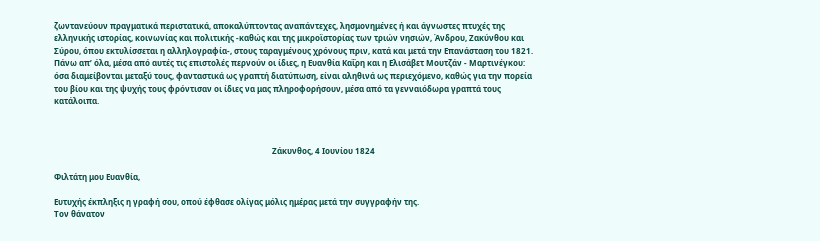ζωντανεύουν πραγματικά περιστατικά, αποκαλύπτοντας αναπάντεχες, λησμονημένες ή και άγνωστες πτυχές της ελληνικής ιστορίας, κοινωνίας και πολιτικής -καθώς και της μικροϊστορίας των τριών νησιών, Άνδρου, Ζακύνθου και Σύρου, όπου εκτυλίσσεται η αλληλογραφία-, στους ταραγμένους χρόνους πριν, κατά και μετά την Επανάσταση του 1821.
Πάνω απ’ όλα, μέσα από αυτές τις επιστολές περνούν οι ίδιες, η Ευανθία Καΐρη και η Ελισάβετ Μουτζάν - Μαρτινέγκου: όσα διαμείβονται μεταξύ τους, φανταστικά ως γραπτή διατύπωση, είναι αληθινά ως περιεχόμενο, καθώς για την πορεία του βίου και της ψυχής τους φρόντισαν οι ίδιες να μας πληροφορήσουν, μέσα από τα γενναιόδωρα γραπτά τους κατάλοιπα.



                                                                                                             Ζάκυνθος, 4 Ιουνίου 1824

Φιλτάτη μου Ευανθία,

Ευτυχής έκπληξις η γραφή σου, οπού έφθασε ολίγας μόλις ημέρας μετά την συγγραφήν της.
Τον θάνατον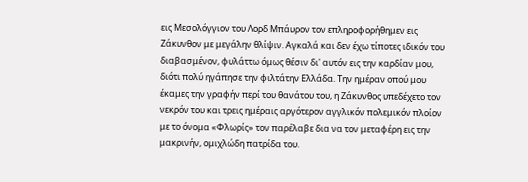εις Μεσολόγγιον του Λορδ Μπάυρον τον επληροφορήθημεν εις Ζάκυνθον με μεγάλην θλίψιν. Αγκαλά και δεν έχω τίποτες ιδικόν του διαβασμένον, φυλάττω όμως θέσιν δι' αυτόν εις την καρδίαν μου, διότι πολύ ηγάπησε την φιλτάτην Ελλάδα. Την ημέραν οπού μου έκαμες την γραφήν περί του θανάτου του, η Ζάκυνθος υπεδέχετο τον νεκρόν του και τρεις ημέραις αργότερον αγγλικόν πολεμικόν πλοίον με το όνομα «Φλωρίς» τον παρέλαβε δια να τον μεταφέρη εις την μακρινήν, ομιχλώδη πατρίδα του.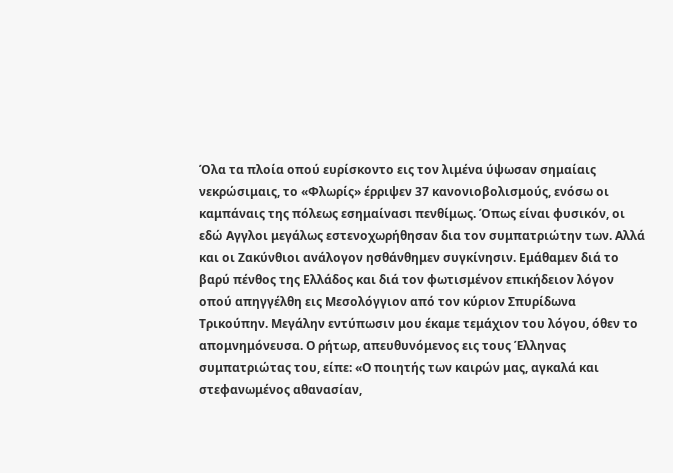Όλα τα πλοία οπού ευρίσκοντο εις τον λιμένα ύψωσαν σημαίαις νεκρώσιμαις, το «Φλωρίς» έρριψεν 37 κανονιοβολισμούς, ενόσω οι καμπάναις της πόλεως εσημαίνασι πενθίμως. Όπως είναι φυσικόν, οι εδώ Αγγλοι μεγάλως εστενοχωρήθησαν δια τον συμπατριώτην των. Αλλά και οι Ζακύνθιοι ανάλογον ησθάνθημεν συγκίνησιν. Εμάθαμεν διά το βαρύ πένθος της Ελλάδος και διά τον φωτισμένον επικήδειον λόγον οπού απηγγέλθη εις Μεσολόγγιον από τον κύριον Σπυρίδωνα Τρικούπην. Μεγάλην εντύπωσιν μου έκαμε τεμάχιον του λόγου, όθεν το απομνημόνευσα. Ο ρήτωρ, απευθυνόμενος εις τους Έλληνας συμπατριώτας του, είπε: «Ο ποιητής των καιρών μας, αγκαλά και στεφανωμένος αθανασίαν,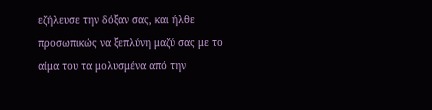εζήλευσε την δόξαν σας, και ήλθε προσωπικώς να ξεπλύνη μαζύ σας με το αίμα του τα μολυσμένα από την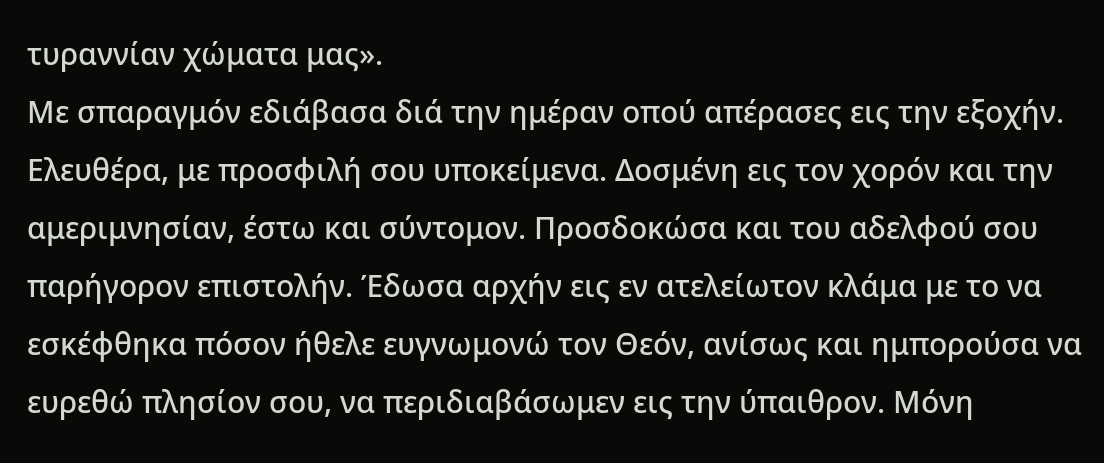τυραννίαν χώματα μας».
Με σπαραγμόν εδιάβασα διά την ημέραν οπού απέρασες εις την εξοχήν. Ελευθέρα, με προσφιλή σου υποκείμενα. Δοσμένη εις τον χορόν και την αμεριμνησίαν, έστω και σύντομον. Προσδοκώσα και του αδελφού σου παρήγορον επιστολήν. Έδωσα αρχήν εις εν ατελείωτον κλάμα με το να εσκέφθηκα πόσον ήθελε ευγνωμονώ τον Θεόν, ανίσως και ημπορούσα να ευρεθώ πλησίον σου, να περιδιαβάσωμεν εις την ύπαιθρον. Μόνη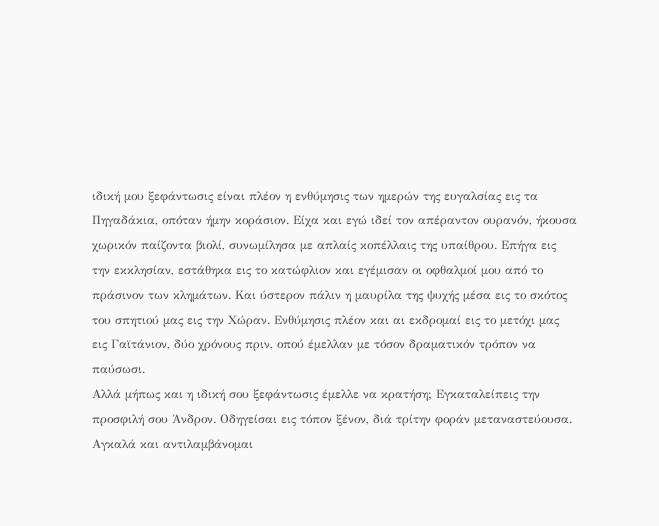ιδική μου ξεφάντωσις είναι πλέον η ενθύμησις των ημερών της ευγαλσίας εις τα Πηγαδάκια, οπόταν ήμην κοράσιον. Είχα και εγώ ιδεί τον απέραντον ουρανόν, ήκουσα χωρικόν παίζοντα βιολί, συνωμίλησα με απλαίς κοπέλλαις της υπαίθρου. Επήγα εις την εκκλησίαν, εστάθηκα εις το κατώφλιον και εγέμισαν οι οφθαλμοί μου από το πράσινον των κλημάτων. Και ύστερον πάλιν η μαυρίλα της ψυχής μέσα εις το σκότος του σπητιού μας εις την Χώραν. Ενθύμησις πλέον και αι εκδρομαί εις το μετόχι μας εις Γαϊτάνιον, δύο χρόνους πριν, οπού έμελλαν με τόσον δραματικόν τρόπον να παύσωσι.
Αλλά μήπως και η ιδική σου ξεφάντωσις έμελλε να κρατήση; Εγκαταλείπεις την προσφιλή σου Άνδρον. Οδηγείσαι εις τόπον ξένον, διά τρίτην φοράν μεταναστεύουσα. Αγκαλά και αντιλαμβάνομαι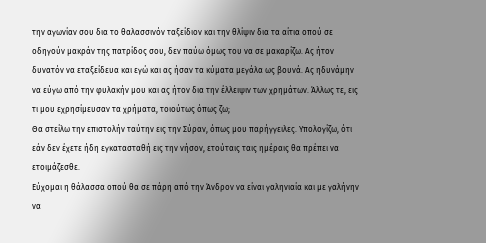την αγωνίαν σου δια το θαλασσινόν ταξείδιον και την θλίψιν δια τα αίτια οπού σε οδηγούν μακράν της πατρίδος σου, δεν παύω όμως του να σε μακαρίζω. Ας ήτον δυνατόν να εταξείδευα και εγώ και ας ήσαν τα κύματα μεγάλα ως βουνά. Ας ηδυνάμην να εύγω από την φυλακήν μου και ας ήτον δια την έλλειψιν των χρημάτων. Άλλως τε, εις τι μου εχρησίμευσαν τα χρήματα, τοιούτως όπως ζω;
Θα στείλω την επιστολήν ταύτην εις την Σύραν, όπως μου παρήγγειλες. Υπολογίζω, ότι εάν δεν έχετε ήδη εγκατασταθή εις την νήσον, ετούταις ταις ημέραις θα πρέπει να ετοιμάζεσθε.
Εύχομαι η θάλασσα οπού θα σε πάρη από την Άνδρον να είναι γαληνιαία και με γαλήνην να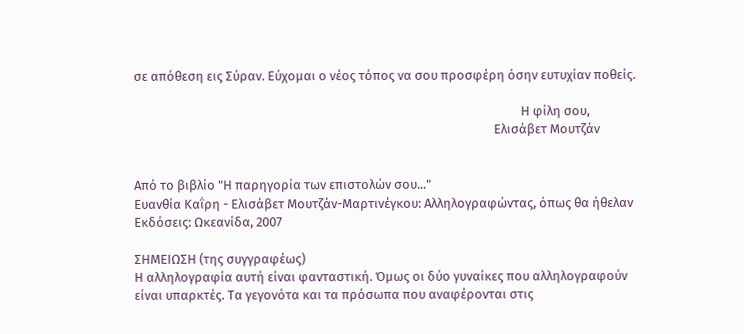σε απόθεση εις Σύραν. Εύχομαι ο νέος τόπος να σου προσφέρη όσην ευτυχίαν ποθείς.

                                                                                                                                 Η φίλη σου,
                                                                                                                        Ελισάβετ Μουτζάν


Από το βιβλίο "Η παρηγορία των επιστολών σου..."
Ευανθία Καΐρη - Ελισάβετ Μουτζάν-Μαρτινέγκου: Αλληλογραφώντας, όπως θα ήθελαν
Εκδόσεις: Ωκεανίδα, 2007

ΣΗΜΕΙΩΣΗ (της συγγραφέως)
Η αλληλογραφία αυτή είναι φανταστική. Όμως οι δύο γυναίκες που αλληλογραφούν είναι υπαρκτές. Τα γεγονότα και τα πρόσωπα που αναφέρονται στις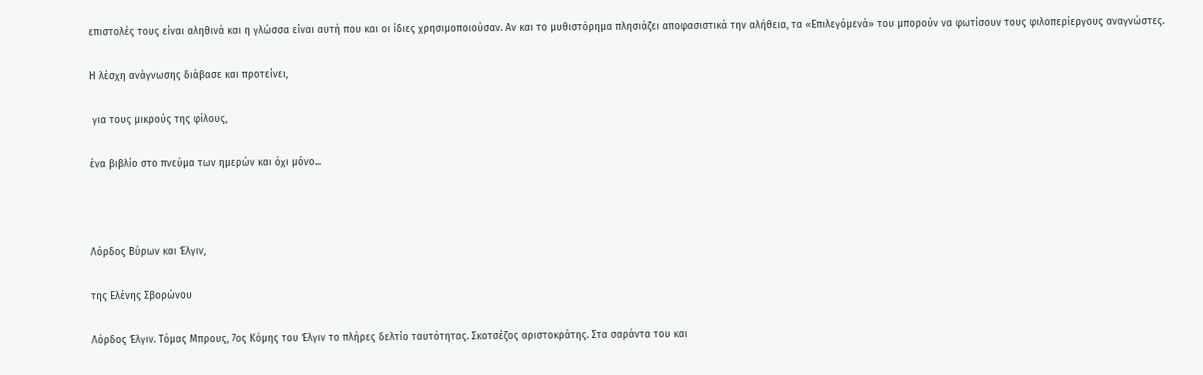επιστολές τους είναι αληθινά και η γλώσσα είναι αυτή που και οι ίδιες χρησιμοποιούσαν. Αν και το μυθιστόρημα πλησιάζει αποφασιστικά την αλήθεια, τα «Επιλεγόμενά» του μπορούν να φωτίσουν τους φιλοπερίεργους αναγνώστες.

Η λέσχη ανάγνωσης διάβασε και προτείνει,

 για τους μικρούς της φίλους,

ένα βιβλίο στο πνεύμα των ημερών και όχι μόνο...



Λόρδος Βύρων και Έλγιν,

της Ελένης Σβορώνου

Λόρδος Έλγιν. Τόμας Μπρους, 7ος Κόμης του Έλγιν το πλήρες δελτίο ταυτότητας. Σκοτσέζος αριστοκράτης. Στα σαράντα του και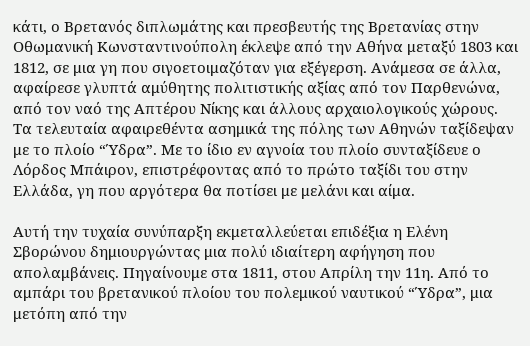κάτι, ο Βρετανός διπλωμάτης και πρεσβευτής της Βρετανίας στην Οθωμανική Κωνσταντινούπολη έκλεψε από την Αθήνα μεταξύ 1803 και 1812, σε μια γη που σιγοετοιμαζόταν για εξέγερση. Ανάμεσα σε άλλα, αφαίρεσε γλυπτά αμύθητης πολιτιστικής αξίας από τον Παρθενώνα, από τον ναό της Απτέρου Νίκης και άλλους αρχαιολογικούς χώρους. Τα τελευταία αφαιρεθέντα ασημικά της πόλης των Αθηνών ταξίδεψαν με το πλοίο “Ύδρα”. Με το ίδιο εν αγνοία του πλοίο συνταξίδευε ο Λόρδος Μπάιρον, επιστρέφοντας από το πρώτο ταξίδι του στην Ελλάδα, γη που αργότερα θα ποτίσει με μελάνι και αίμα.

Αυτή την τυχαία συνύπαρξη εκμεταλλεύεται επιδέξια η Ελένη Σβορώνου δημιουργώντας μια πολύ ιδιαίτερη αφήγηση που απολαμβάνεις. Πηγαίνουμε στα 1811, στου Απρίλη την 11η. Από το αμπάρι του βρετανικού πλοίου του πολεμικού ναυτικού “Ύδρα”, μια μετόπη από την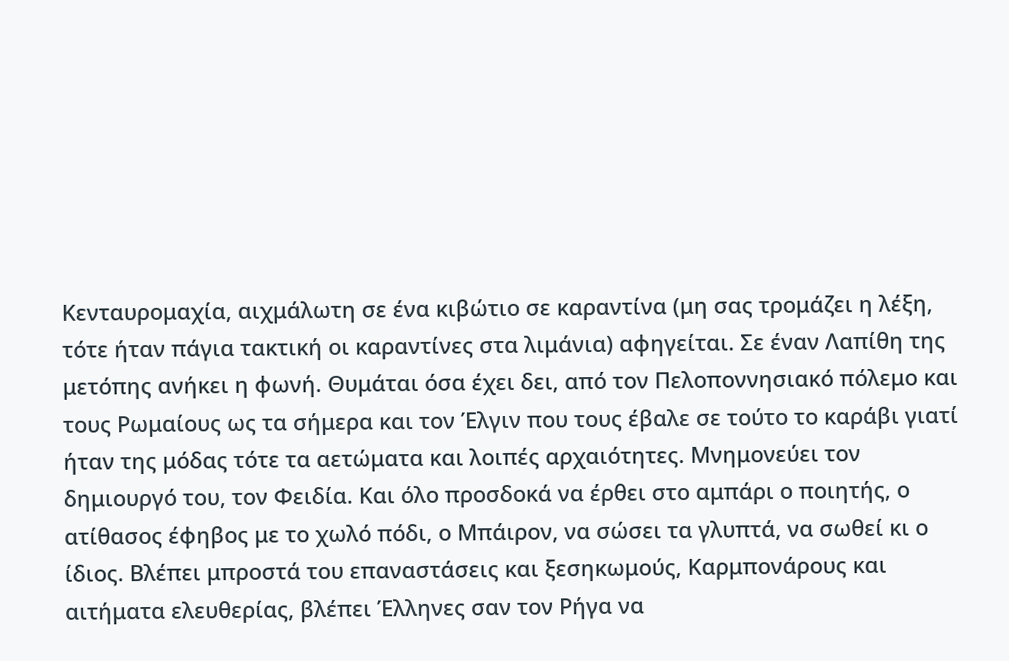Κενταυρομαχία, αιχμάλωτη σε ένα κιβώτιο σε καραντίνα (μη σας τρομάζει η λέξη, τότε ήταν πάγια τακτική οι καραντίνες στα λιμάνια) αφηγείται. Σε έναν Λαπίθη της μετόπης ανήκει η φωνή. Θυμάται όσα έχει δει, από τον Πελοποννησιακό πόλεμο και τους Ρωμαίους ως τα σήμερα και τον Έλγιν που τους έβαλε σε τούτο το καράβι γιατί ήταν της μόδας τότε τα αετώματα και λοιπές αρχαιότητες. Μνημονεύει τον δημιουργό του, τον Φειδία. Και όλο προσδοκά να έρθει στο αμπάρι ο ποιητής, ο ατίθασος έφηβος με το χωλό πόδι, ο Μπάιρον, να σώσει τα γλυπτά, να σωθεί κι ο ίδιος. Βλέπει μπροστά του επαναστάσεις και ξεσηκωμούς, Καρμπονάρους και αιτήματα ελευθερίας, βλέπει Έλληνες σαν τον Ρήγα να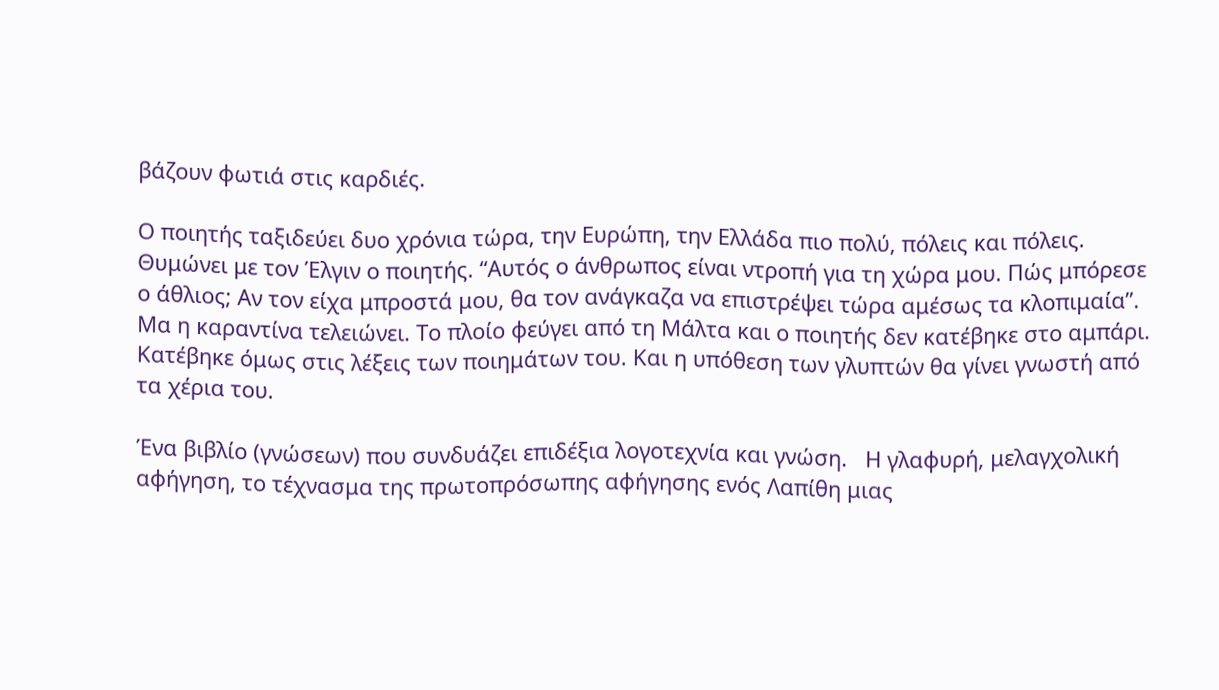βάζουν φωτιά στις καρδιές.

Ο ποιητής ταξιδεύει δυο χρόνια τώρα, την Ευρώπη, την Ελλάδα πιο πολύ, πόλεις και πόλεις. Θυμώνει με τον Έλγιν ο ποιητής. “Αυτός ο άνθρωπος είναι ντροπή για τη χώρα μου. Πώς μπόρεσε ο άθλιος; Αν τον είχα μπροστά μου, θα τον ανάγκαζα να επιστρέψει τώρα αμέσως τα κλοπιμαία”. Μα η καραντίνα τελειώνει. Το πλοίο φεύγει από τη Μάλτα και ο ποιητής δεν κατέβηκε στο αμπάρι. Κατέβηκε όμως στις λέξεις των ποιημάτων του. Και η υπόθεση των γλυπτών θα γίνει γνωστή από τα χέρια του.

Ένα βιβλίο (γνώσεων) που συνδυάζει επιδέξια λογοτεχνία και γνώση.   Η γλαφυρή, μελαγχολική αφήγηση, το τέχνασμα της πρωτοπρόσωπης αφήγησης ενός Λαπίθη μιας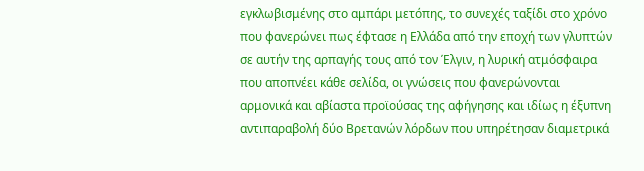εγκλωβισμένης στο αμπάρι μετόπης, το συνεχές ταξίδι στο χρόνο που φανερώνει πως έφτασε η Ελλάδα από την εποχή των γλυπτών σε αυτήν της αρπαγής τους από τον Έλγιν, η λυρική ατμόσφαιρα που αποπνέει κάθε σελίδα, οι γνώσεις που φανερώνονται αρμονικά και αβίαστα προϊούσας της αφήγησης και ιδίως η έξυπνη αντιπαραβολή δύο Βρετανών λόρδων που υπηρέτησαν διαμετρικά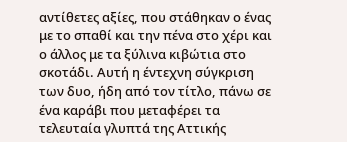αντίθετες αξίες, που στάθηκαν ο ένας με το σπαθί και την πένα στο χέρι και ο άλλος με τα ξύλινα κιβώτια στο σκοτάδι. Αυτή η έντεχνη σύγκριση των δυο, ήδη από τον τίτλο, πάνω σε ένα καράβι που μεταφέρει τα τελευταία γλυπτά της Αττικής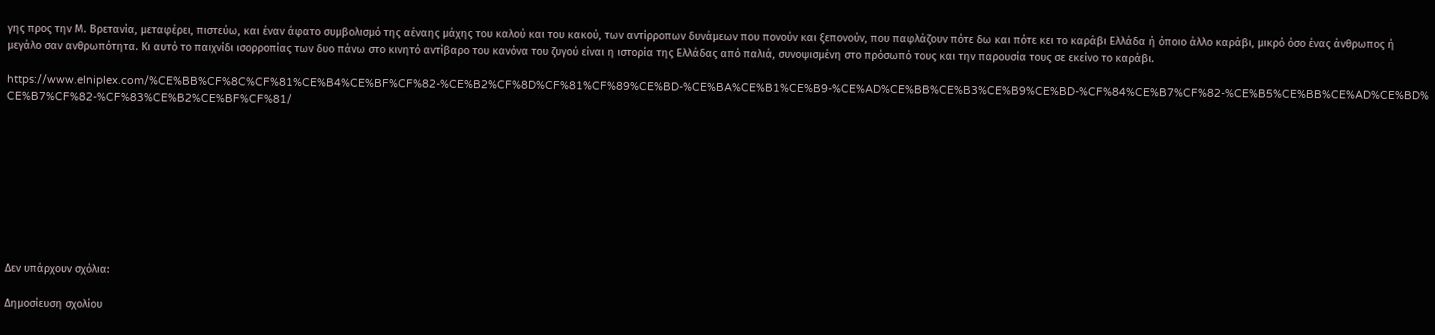γης προς την Μ. Βρετανία, μεταφέρει, πιστεύω, και έναν άφατο συμβολισμό της αέναης μάχης του καλού και του κακού, των αντίρροπων δυνάμεων που πονούν και ξεπονούν, που παφλάζουν πότε δω και πότε κει το καράβι Ελλάδα ή όποιο άλλο καράβι, μικρό όσο ένας άνθρωπος ή μεγάλο σαν ανθρωπότητα. Κι αυτό το παιχνίδι ισορροπίας των δυο πάνω στο κινητό αντίβαρο του κανόνα του ζυγού είναι η ιστορία της Ελλάδας από παλιά, συνοψισμένη στο πρόσωπό τους και την παρουσία τους σε εκείνο το καράβι.

https://www.elniplex.com/%CE%BB%CF%8C%CF%81%CE%B4%CE%BF%CF%82-%CE%B2%CF%8D%CF%81%CF%89%CE%BD-%CE%BA%CE%B1%CE%B9-%CE%AD%CE%BB%CE%B3%CE%B9%CE%BD-%CF%84%CE%B7%CF%82-%CE%B5%CE%BB%CE%AD%CE%BD%CE%B7%CF%82-%CF%83%CE%B2%CE%BF%CF%81/









Δεν υπάρχουν σχόλια:

Δημοσίευση σχολίου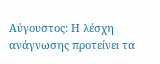Αύγουστος: Η λέσχη ανάγνωσης προτείνει τα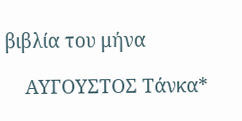βιβλία του μήνα

    ΑΥΓΟΥΣΤΟΣ Τάνκα*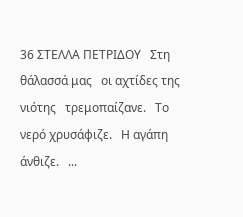36 ΣΤΕΛΛΑ ΠΕΤΡΙΔΟΥ   Στη θάλασσά μας   οι αχτίδες της νιότης   τρεμοπαίζανε.   Το νερό χρυσάφιζε.   Η αγάπη άνθιζε.   ...